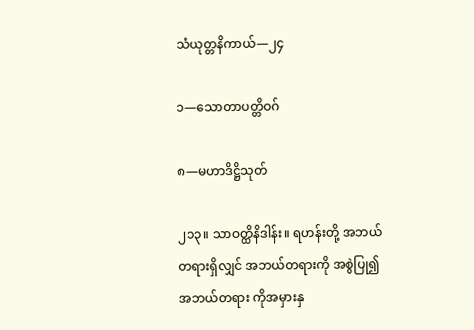သံယုတ္တနိကာယ်—၂၄

၁—သောတာပတ္တိဝဂ်

၈—မဟာဒိဋ္ဌိသုတ်

၂၁၃။ သာဝတ္ထိနိဒါန်း။ ရဟန်းတို့ အဘယ်တရားရှိလျှင် အဘယ်တရားကို အစွဲပြု၍ အဘယ်တရား ကိုအမှားနှ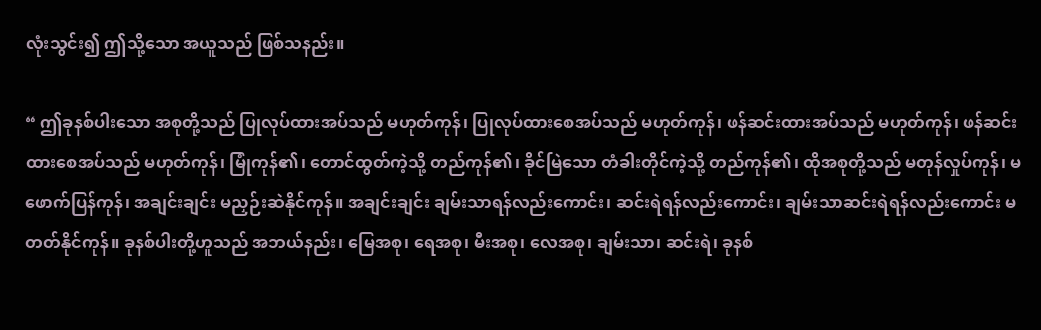လုံးသွင်း၍ ဤသို့သော အယူသည် ဖြစ်သနည်း။

“ ဤခုနစ်ပါးသော အစုတို့သည် ပြုလုပ်ထားအပ်သည် မဟုတ်ကုန်၊ ပြုလုပ်ထားစေအပ်သည် မဟုတ်ကုန်၊ ဖန်ဆင်းထားအပ်သည် မဟုတ်ကုန်၊ ဖန်ဆင်းထားစေအပ်သည် မဟုတ်ကုန်၊ မြုံကုန်၏၊ တောင်ထွတ်ကဲ့သို့ တည်ကုန်၏၊ ခိုင်မြဲသော တံခါးတိုင်ကဲ့သို့ တည်ကုန်၏၊ ထိုအစုတို့သည် မတုန်လှုပ်ကုန်၊ မဖောက်ပြန်ကုန်၊ အချင်းချင်း မညှဉ်းဆဲနိုင်ကုန်။ အချင်းချင်း ချမ်းသာရန်လည်းကောင်း၊ ဆင်းရဲရန်လည်းကောင်း၊ ချမ်းသာဆင်းရဲရန်လည်းကောင်း မတတ်နိုင်ကုန်။ ခုနစ်ပါးတို့ဟူသည် အဘယ်နည်း၊ မြေအစု၊ ရေအစု၊ မီးအစု၊ လေအစု၊ ချမ်းသာ၊ ဆင်းရဲ၊ ခုနစ်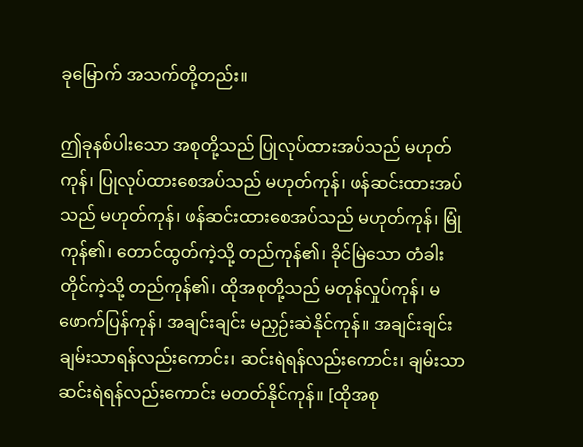ခုမြောက် အသက်တို့တည်း။

ဤခုနစ်ပါးသော အစုတို့သည် ပြုလုပ်ထားအပ်သည် မဟုတ်ကုန်၊ ပြုလုပ်ထားစေအပ်သည် မဟုတ်ကုန်၊ ဖန်ဆင်းထားအပ်သည် မဟုတ်ကုန်၊ ဖန်ဆင်းထားစေအပ်သည် မဟုတ်ကုန်၊ မြုံကုန်၏၊ တောင်ထွတ်ကဲ့သို့ တည်ကုန်၏၊ ခိုင်မြဲသော တံခါးတိုင်ကဲ့သို့ တည်ကုန်၏၊ ထိုအစုတို့သည် မတုန်လှုပ်ကုန်၊ မဖောက်ပြန်ကုန်၊ အချင်းချင်း မညှဉ်းဆဲနိုင်ကုန်။ အချင်းချင်း ချမ်းသာရန်လည်းကောင်း၊ ဆင်းရဲရန်လည်းကောင်း၊ ချမ်းသာဆင်းရဲရန်လည်းကောင်း မတတ်နိုင်ကုန်။ [ထိုအစု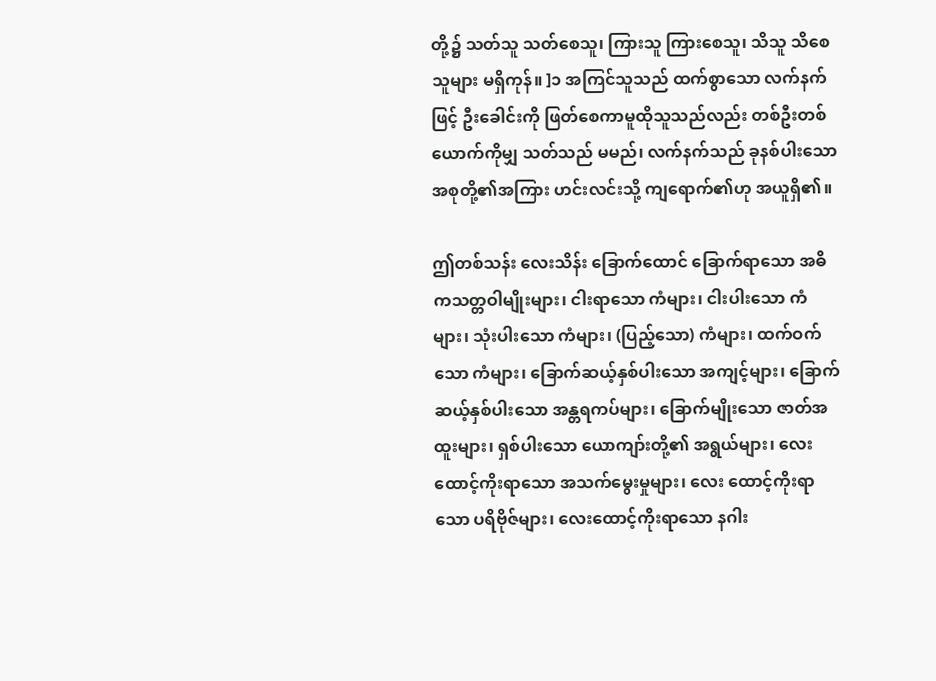တို့၌ သတ်သူ သတ်စေသူ၊ ကြားသူ ကြားစေသူ၊ သိသူ သိစေသူများ မရှိကုန်။ ]၁ အကြင်သူသည် ထက်စွာသော လက်နက်ဖြင့် ဦးခေါင်းကို ဖြတ်စေကာမူထိုသူသည်လည်း တစ်ဦးတစ်ယောက်ကိုမျှ သတ်သည် မမည်၊ လက်နက်သည် ခုနစ်ပါးသော အစုတို့၏အကြား ဟင်းလင်းသို့ ကျရောက်၏ဟု အယူရှိ၏။

ဤတစ်သန်း လေးသိန်း ခြောက်ထောင် ခြောက်ရာသော အဓိကသတ္တဝါမျိုးများ၊ ငါးရာသော ကံများ၊ ငါးပါးသော ကံများ၊ သုံးပါးသော ကံများ၊ (ပြည့်သော) ကံများ၊ ထက်ဝက်သော ကံများ၊ ခြောက်ဆယ့်နှစ်ပါးသော အကျင့်များ၊ ခြောက်ဆယ့်နှစ်ပါးသော အန္တရကပ်များ၊ ခြောက်မျိုးသော ဇာတ်အထူးများ၊ ရှစ်ပါးသော ယောကျာ်းတို့၏ အရွယ်များ၊ လေးထောင့်ကိုးရာသော အသက်မွေးမှုများ၊ လေး ထောင့်ကိုးရာသော ပရိဗိုဇ်များ၊ လေးထောင့်ကိုးရာသော နဂါး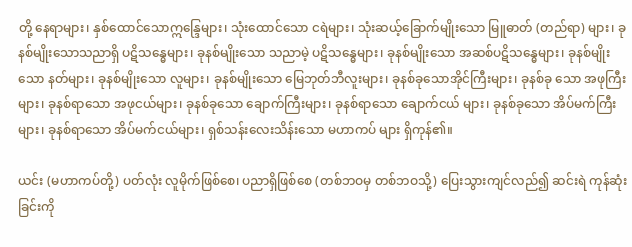တို့ နေရာများ၊ နှစ်ထောင်သောဣန္ဒြေများ၊ သုံးထောင်သော ငရဲများ၊ သုံးဆယ့်ခြောက်မျိုးသော မြူဓာတ် (တည်ရာ) များ၊ ခုနစ်မျိုးသောသညာရှိ ပဋိသန္ဓေများ၊ ခုနစ်မျိုးသော သညာမဲ့ ပဋိသန္ဓေများ၊ ခုနစ်မျိုးသော အဆစ်ပဋိသန္ဓေများ၊ ခုနစ်မျိုးသော နတ်များ၊ ခုနစ်မျိုးသော လူများ၊ ခုနစ်မျိုးသော မြေဘုတ်ဘီလူးများ၊ ခုနစ်ခုသောအိုင်ကြီးများ၊ ခုနစ်ခု သော အဖုကြီးများ၊ ခုနစ်ရာသော အဖုငယ်များ၊ ခုနစ်ခုသော ချောက်ကြီးများ၊ ခုနစ်ရာသော ချောက်ငယ် များ၊ ခုနစ်ခုသော အိပ်မက်ကြီးများ၊ ခုနစ်ရာသော အိပ်မက်ငယ်များ၊ ရှစ်သန်းလေးသိန်းသော မဟာကပ် များ ရှိကုန်၏။

ယင်း (မဟာကပ်တို့) ပတ်လုံး လူမိုက်ဖြစ်စေ၊ ပညာရှိဖြစ်စေ (တစ်ဘဝမှ တစ်ဘဝသို့) ပြေးသွားကျင်လည်၍ ဆင်းရဲ ကုန်ဆုံးခြင်းကို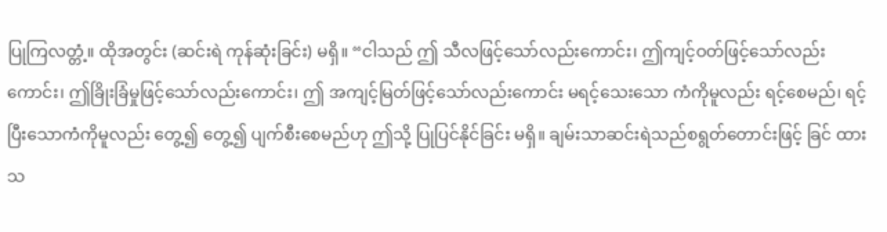ပြုကြလတ္တံ့။ ထိုအတွင်း (ဆင်းရဲ ကုန်ဆုံးခြင်း) မရှိ။ “ငါသည် ဤ သီလဖြင့်သော်လည်းကောင်း၊ ဤကျင့်ဝတ်ဖြင့်သော်လည်းကောင်း၊ ဤခြိုးခြံမှုဖြင့်သော်လည်းကောင်း၊ ဤ အကျင့်မြတ်ဖြင့်သော်လည်းကောင်း မရင့်သေးသော ကံကိုမူလည်း ရင့်စေမည်၊ ရင့်ပြီးသောကံကိုမူလည်း တွေ့၍ တွေ့၍ ပျက်စီးစေမည်ဟု ဤသို့ ပြုပြင်နိုင်ခြင်း မရှိ။ ချမ်းသာဆင်းရဲသည်စရွတ်တောင်းဖြင့် ခြင် ထားသ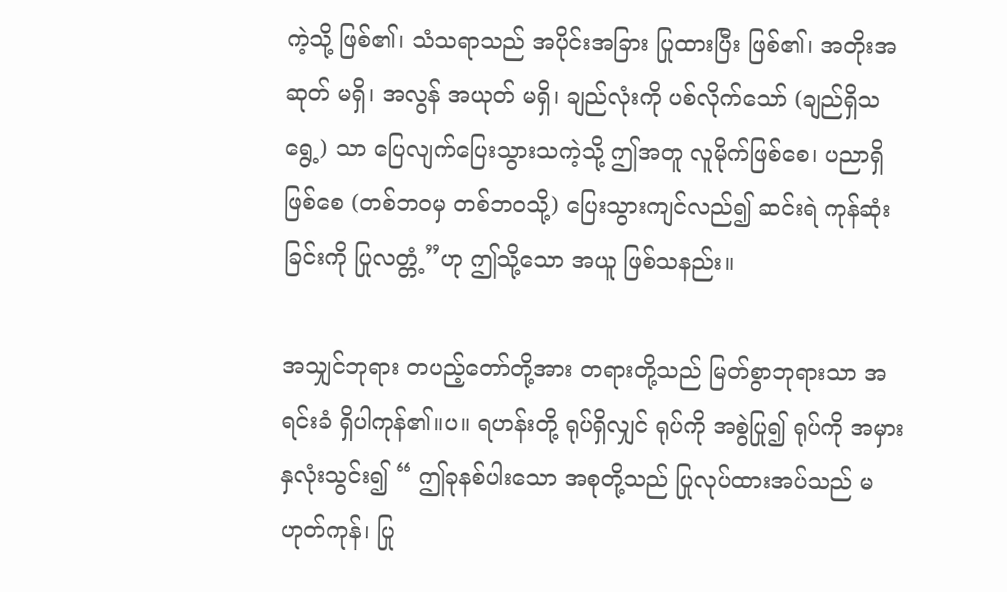ကဲ့သို့ ဖြစ်၏၊ သံသရာသည် အပိုင်းအခြား ပြုထားပြီး ဖြစ်၏၊ အတိုးအဆုတ် မရှိ၊ အလွန် အယုတ် မရှိ၊ ချည်လုံးကို ပစ်လိုက်သော် (ချည်ရှိသရွေ့) သာ ပြေလျက်ပြေးသွားသကဲ့သို့ ဤအတူ လူမိုက်ဖြစ်စေ၊ ပညာရှိဖြစ်စေ (တစ်ဘဝမှ တစ်ဘဝသို့) ပြေးသွားကျင်လည်၍ ဆင်းရဲ ကုန်ဆုံးခြင်းကို ပြုလတ္တံ့”ဟု ဤသို့သော အယူ ဖြစ်သနည်း။

အသျှင်ဘုရား တပည့်တော်တို့အား တရားတို့သည် မြတ်စွာဘုရားသာ အရင်းခံ ရှိပါကုန်၏။ပ။ ရဟန်းတို့ ရုပ်ရှိလျှင် ရုပ်ကို အစွဲပြု၍ ရုပ်ကို အမှားနှလုံးသွင်း၍ “ ဤခုနစ်ပါးသော အစုတို့သည် ပြုလုပ်ထားအပ်သည် မဟုတ်ကုန်၊ ပြု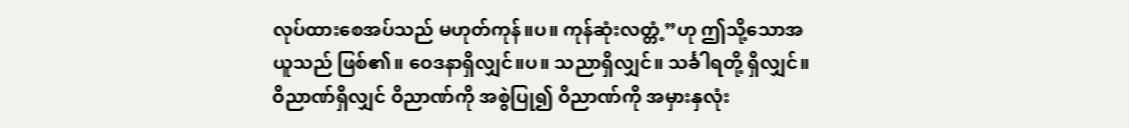လုပ်ထားစေအပ်သည် မဟုတ်ကုန်။ပ။ ကုန်ဆုံးလတ္တံ့”ဟု ဤသို့သောအယူသည် ဖြစ်၏။ ဝေဒနာရှိလျှင်။ပ။ သညာရှိလျှင်။ သင်္ခါရတို့ ရှိလျှင်။ ဝိညာဏ်ရှိလျှင် ဝိညာဏ်ကို အစွဲပြု၍ ဝိညာဏ်ကို အမှားနှလုံး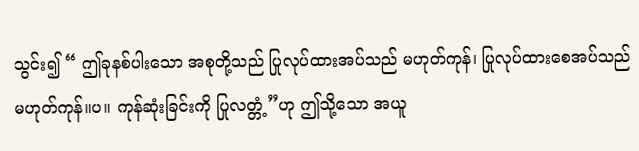သွင်း၍ “ ဤခုနစ်ပါးသော အစုတို့သည် ပြုလုပ်ထားအပ်သည် မဟုတ်ကုန်၊ ပြုလုပ်ထားစေအပ်သည် မဟုတ်ကုန်။ပ။ ကုန်ဆုံးခြင်းကို ပြုလတ္တံ့”ဟု ဤသို့သော အယူ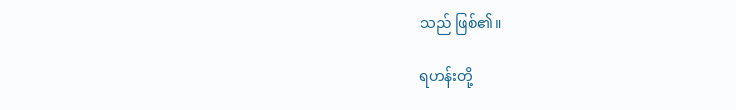သည် ဖြစ်၏။

ရဟန်းတို့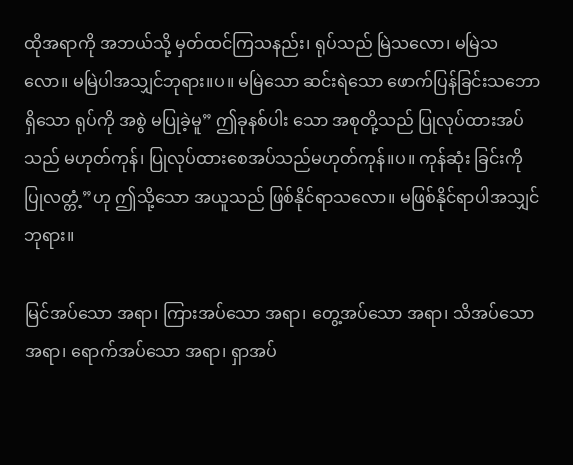ထိုအရာကို အဘယ်သို့ မှတ်ထင်ကြသနည်း၊ ရုပ်သည် မြဲသလော၊ မမြဲသလော။ မမြဲပါအသျှင်ဘုရား။ပ။ မမြဲသော ဆင်းရဲသော ဖောက်ပြန်ခြင်းသဘောရှိသော ရုပ်ကို အစွဲ မပြုခဲ့မူ” ဤခုနစ်ပါး သော အစုတို့သည် ပြုလုပ်ထားအပ်သည် မဟုတ်ကုန်၊ ပြုလုပ်ထားစေအပ်သည်မဟုတ်ကုန်။ပ။ ကုန်ဆုံး ခြင်းကို ပြုလတ္တံ့”ဟု ဤသို့သော အယူသည် ဖြစ်နိုင်ရာသလော။ မဖြစ်နိုင်ရာပါအသျှင်ဘုရား။

မြင်အပ်သော အရာ၊ ကြားအပ်သော အရာ၊ တွေ့အပ်သော အရာ၊ သိအပ်သော အရာ၊ ရောက်အပ်သော အရာ၊ ရှာအပ်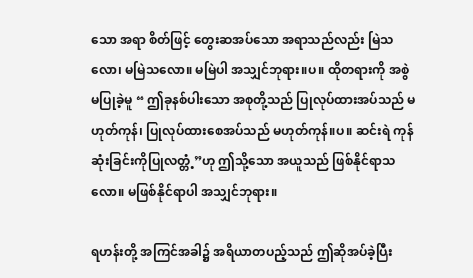သော အရာ စိတ်ဖြင့် တွေးဆအပ်သော အရာသည်လည်း မြဲသလော၊ မမြဲသလော။ မမြဲပါ အသျှင်ဘုရား။ပ။ ထိုတရားကို အစွဲ မပြုခဲ့မူ “ ဤခုနစ်ပါးသော အစုတို့သည် ပြုလုပ်ထားအပ်သည် မဟုတ်ကုန်၊ ပြုလုပ်ထားစေအပ်သည် မဟုတ်ကုန်။ပ။ ဆင်းရဲ ကုန်ဆုံးခြင်းကိုပြုလတ္တံ့”ဟု ဤသို့သော အယူသည် ဖြစ်နိုင်ရာသလော။ မဖြစ်နိုင်ရာပါ အသျှင်ဘုရား။

ရဟန်းတို့ အကြင်အခါ၌ အရိယာတပည့်သည် ဤဆိုအပ်ခဲ့ပြီး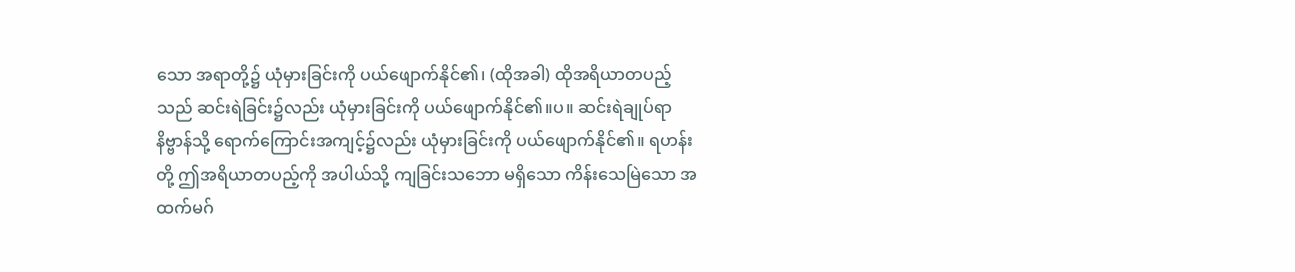သော အရာတို့၌ ယုံမှားခြင်းကို ပယ်ဖျောက်နိုင်၏၊ (ထိုအခါ) ထိုအရိယာတပည့်သည် ဆင်းရဲခြင်း၌လည်း ယုံမှားခြင်းကို ပယ်ဖျောက်နိုင်၏။ပ။ ဆင်းရဲချုပ်ရာ နိဗ္ဗာန်သို့ ရောက်ကြောင်းအကျင့်၌လည်း ယုံမှားခြင်းကို ပယ်ဖျောက်နိုင်၏။ ရဟန်းတို့ ဤအရိယာတပည့်ကို အပါယ်သို့ ကျခြင်းသဘော မရှိသော ကိန်းသေမြဲသော အထက်မဂ်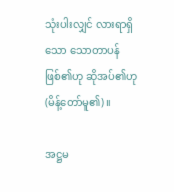သုံးပါးလျှင် လားရာရှိသော သောတာပန် ဖြစ်၏ဟု ဆိုအပ်၏ဟု (မိန့်တော်မူ၏)။

အဋ္ဌမ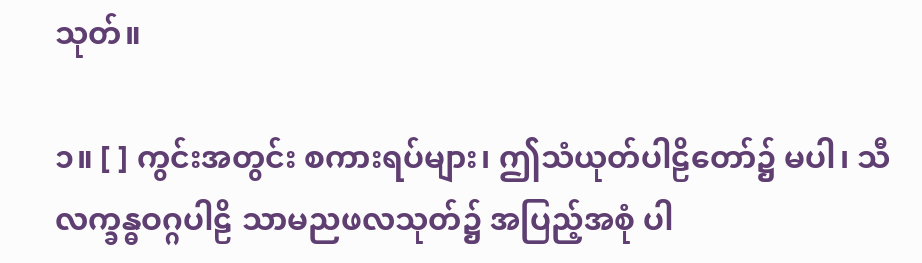သုတ်။

၁။ [ ] ကွင်းအတွင်း စကားရပ်များ၊ ဤသံယုတ်ပါဠိတော်၌ မပါ၊ သီလက္ခန္ဓဝဂ္ဂပါဠိ သာမညဖလသုတ်၌ အပြည့်အစုံ ပါ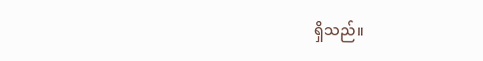ရှိသည်။